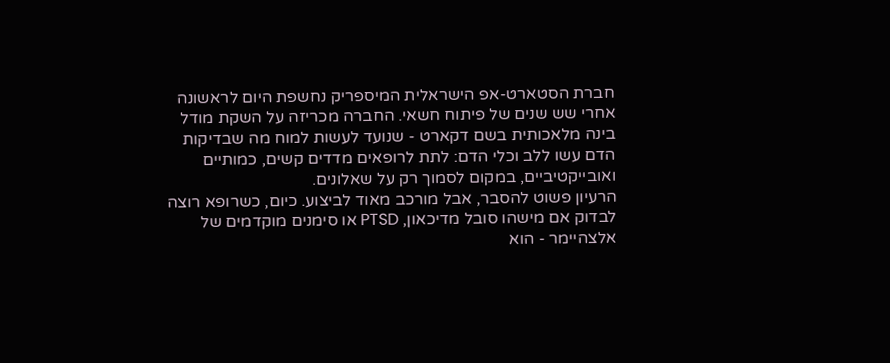חברת הסטארט-אפ הישראלית המיספריק נחשפת היום לראשונה אחרי שש שנים של פיתוח חשאי. החברה מכריזה על השקת מודל בינה מלאכותית בשם דקארט - שנועד לעשות למוח מה שבדיקות הדם עשו ללב וכלי הדם: לתת לרופאים מדדים קשים, כמותיים ואובייקטיביים, במקום לסמוך רק על שאלונים.
הרעיון פשוט להסבר, אבל מורכב מאוד לביצוע. כיום, כשרופא רוצה לבדוק אם מישהו סובל מדיכאון, PTSD או סימנים מוקדמים של אלצהיימר - הוא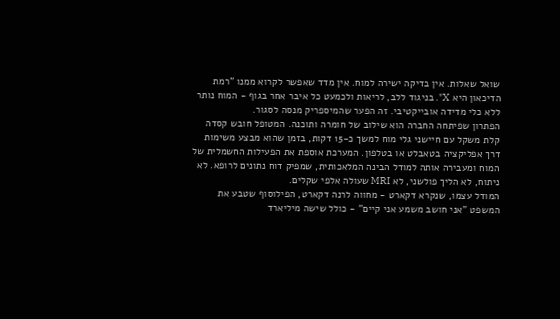שואל שאלות. אין בדיקה ישירה למוח. אין מדד שאפשר לקרוא ממנו "רמת הדיכאון היא X". בניגוד ללב, לריאות ולכמעט כל איבר אחר בגוף - המוח נותר ללא כלי מדידה אובייקטיבי. זה הפער שהמיספריק מנסה לסגור.
הפתרון שפיתחה החברה הוא שילוב של חומרה ותוכנה. המטופל חובש קסדה קלת משקל עם חיישני גלי מוח למשך כ-15 דקות, בזמן שהוא מבצע משימות דרך אפליקציה בטאבלט או בטלפון. המערכת אוספת את הפעילות החשמלית של המוח ומעבירה אותה למודל הבינה המלאכותית, שמפיק דוח נתונים לרופא. לא ניתוח, לא הליך פולשני, לא MRI שעולה אלפי שקלים.
המודל עצמו, שנקרא דקארט - מחווה לרנה דקארט, הפילוסוף שטבע את המשפט "אני חושב משמע אני קיים" - כולל שישה מיליארד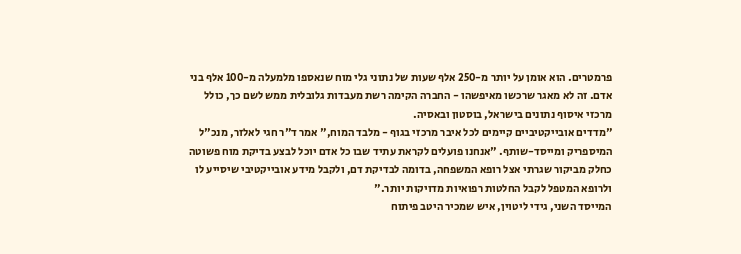פרמטרים. הוא אומן על יותר מ-250 אלף שעות של נתוני גלי מוח שנאספו מלמעלה מ-100 אלף בני אדם. זה לא מאגר שרכשו מאיפשהו - החברה הקימה רשת מעבדות גלובלית ממש לשם כך, כולל מרכזי איסוף נתונים בישראל, בוסטון ובאסיה.
"מדדים אובייקטיביים קיימים לכל איבר מרכזי בגוף - מלבד המוח," אמר ד"ר חגי לאלזר, מנכ"ל המיספריק ומייסד-שותף. "אנחנו פועלים לקראת עתיד שבו כל אדם יוכל לבצע בדיקת מוח פשוטה כחלק מביקור שגרתי אצל רופא המשפחה, בדומה לבדיקת דם, ולקבל מידע אובייקטיבי שיסייע לו ולרופא המטפל לקבל החלטות רפואיות מדויקות יותר."
המייסד השני, גידי ליטוין, איש שמכיר היטב פיתוח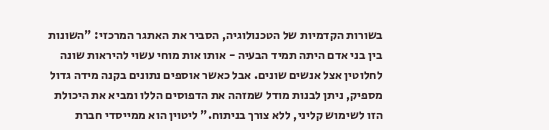בשורות הקדמיות של הטכנולוגיה, הסביר את האתגר המרכזי: "השונות בין בני אדם היתה תמיד הבעיה - אותו אות מוחי עשוי להיראות שונה לחלוטין אצל אנשים שונים. אבל כאשר אוספים נתונים בקנה מידה גדול מספיק, ניתן לבנות מודל שמזהה את הדפוסים הללו ומביא את היכולת הזו לשימוש קליני, ללא צורך בניתוח." ליטוין הוא ממייסדי חברת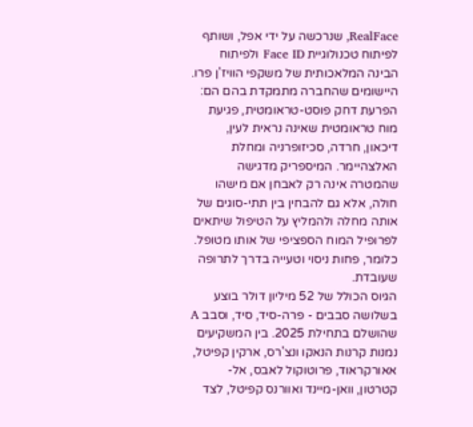RealFace, שנרכשה על ידי אפל, ושותף לפיתוח טכנולוגיית Face ID ולפיתוח הבינה המלאכותית של משקפי הוויז'ן פרו.
היישומים שהחברה מתמקדת בהם הם: הפרעת דחק פוסט-טראומטית, פגיעת מוח טראומטית שאינה נראית לעין, דיכאון, חרדה, סכיזופרניה ומחלת האלצהיימר. המיספריק מדגישה שהמטרה אינה רק לאבחן אם מישהו חולה, אלא גם להבחין בין תתי-סוגים של אותה מחלה ולהמליץ על הטיפול שיתאים לפרופיל המוח הספציפי של אותו מטופל. כלומר, פחות ניסוי וטעייה בדרך לתרופה שעובדת.
הגיוס הכולל של 52 מיליון דולר בוצע בשלושה סבבים - פרה-סיד, סיד, וסבב A שהושלם בתחילת 2025. בין המשקיעים נמנות קרנות הנאקו ונצ'רס, ארקין קפיטל, אאורקראוד, פרוטוקול לאבס, אל-קטרטון, וואן-מיינד ואוורנס קפיטל, לצד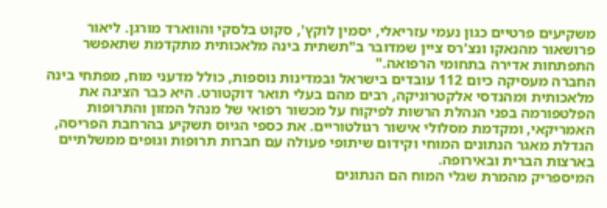משקיעים פרטיים כגון נעמי עזריאלי, יסמין לוקץ', סקוט בלסקי והווארד מורגן. ליאור פרושאור מהנאקו ונצ'רס ציין שמדובר ב"תשתית בינה מלאכותית מתקדמת שתאפשר התפתחות אדירה בתחומי הרפואה."
החברה מעסיקה כיום 112 עובדים בישראל ובמדינות נוספות, כולל מדעני מוח, מפתחי בינה מלאכותית ומהנדסי אלקטרוניקה, רבים מהם בעלי תואר דוקטורט. היא כבר הציגה את הפלטפורמה בפני הנהלת הרשות לפיקוח על מכשור רפואי של מנהל המזון והתרופות האמריקאי, ומקדמת מסלולי אישור רגולטוריים. את כספי הגיוס תשקיע בהרחבת הפריסה, הגדלת מאגר הנתונים המוחי וקידום שיתופי פעולה עם חברות תרופות וגופים ממשלתיים בארצות הברית ובאירופה.
המיספריק מהמרת שגלי המוח הם הנתונים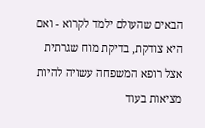הבאים שהעולם ילמד לקרוא - ואם היא צודקת, בדיקת מוח שגרתית אצל רופא המשפחה עשויה להיות מציאות בעוד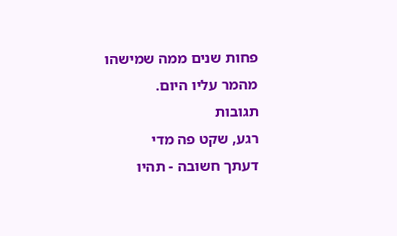פחות שנים ממה שמישהו מהמר עליו היום.
תגובות
רגע, שקט פה מדי
דעתך חשובה - תהיו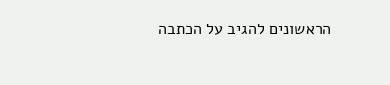הראשונים להגיב על הכתבה